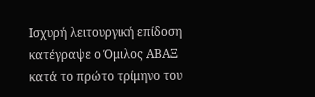Ισχυρή λειτουργική επίδοση κατέγραψε ο Όμιλος ΑΒΑΞ κατά το πρώτο τρίμηνο του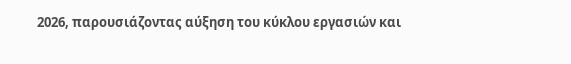2026, παρουσιάζοντας αύξηση του κύκλου εργασιών και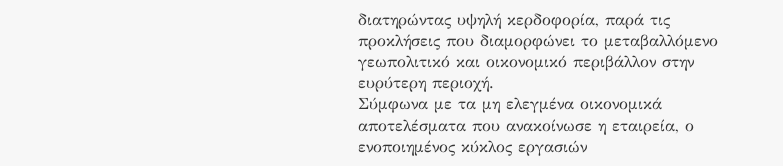διατηρώντας υψηλή κερδοφορία, παρά τις προκλήσεις που διαμορφώνει το μεταβαλλόμενο γεωπολιτικό και οικονομικό περιβάλλον στην ευρύτερη περιοχή.
Σύμφωνα με τα μη ελεγμένα οικονομικά αποτελέσματα που ανακοίνωσε η εταιρεία, ο ενοποιημένος κύκλος εργασιών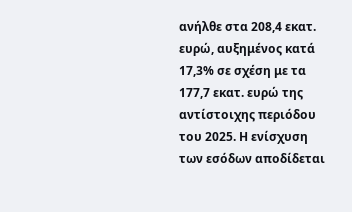ανήλθε στα 208,4 εκατ. ευρώ, αυξημένος κατά 17,3% σε σχέση με τα 177,7 εκατ. ευρώ της αντίστοιχης περιόδου του 2025. Η ενίσχυση των εσόδων αποδίδεται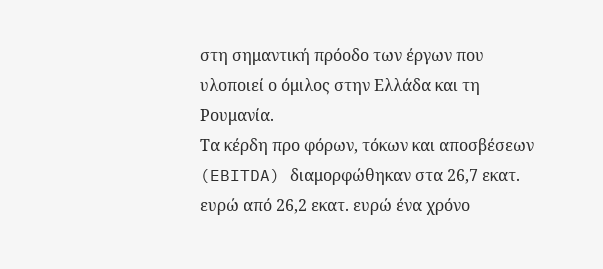στη σημαντική πρόοδο των έργων που υλοποιεί ο όμιλος στην Ελλάδα και τη Ρουμανία.
Τα κέρδη προ φόρων, τόκων και αποσβέσεων (EBITDA) διαμορφώθηκαν στα 26,7 εκατ. ευρώ από 26,2 εκατ. ευρώ ένα χρόνο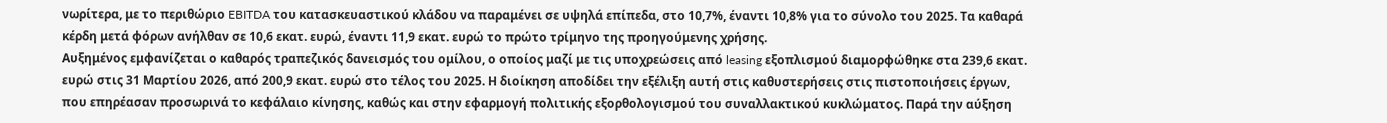νωρίτερα, με το περιθώριο EBITDA του κατασκευαστικού κλάδου να παραμένει σε υψηλά επίπεδα, στο 10,7%, έναντι 10,8% για το σύνολο του 2025. Τα καθαρά κέρδη μετά φόρων ανήλθαν σε 10,6 εκατ. ευρώ, έναντι 11,9 εκατ. ευρώ το πρώτο τρίμηνο της προηγούμενης χρήσης.
Αυξημένος εμφανίζεται ο καθαρός τραπεζικός δανεισμός του ομίλου, ο οποίος μαζί με τις υποχρεώσεις από leasing εξοπλισμού διαμορφώθηκε στα 239,6 εκατ. ευρώ στις 31 Μαρτίου 2026, από 200,9 εκατ. ευρώ στο τέλος του 2025. Η διοίκηση αποδίδει την εξέλιξη αυτή στις καθυστερήσεις στις πιστοποιήσεις έργων, που επηρέασαν προσωρινά το κεφάλαιο κίνησης, καθώς και στην εφαρμογή πολιτικής εξορθολογισμού του συναλλακτικού κυκλώματος. Παρά την αύξηση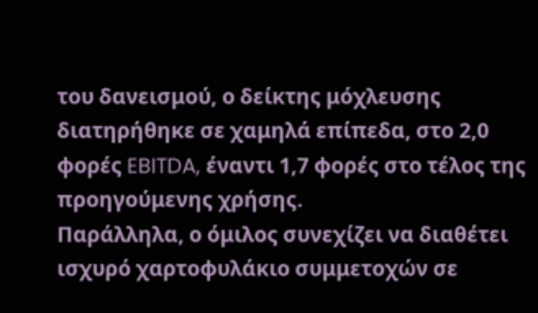του δανεισμού, ο δείκτης μόχλευσης διατηρήθηκε σε χαμηλά επίπεδα, στο 2,0 φορές EBITDA, έναντι 1,7 φορές στο τέλος της προηγούμενης χρήσης.
Παράλληλα, ο όμιλος συνεχίζει να διαθέτει ισχυρό χαρτοφυλάκιο συμμετοχών σε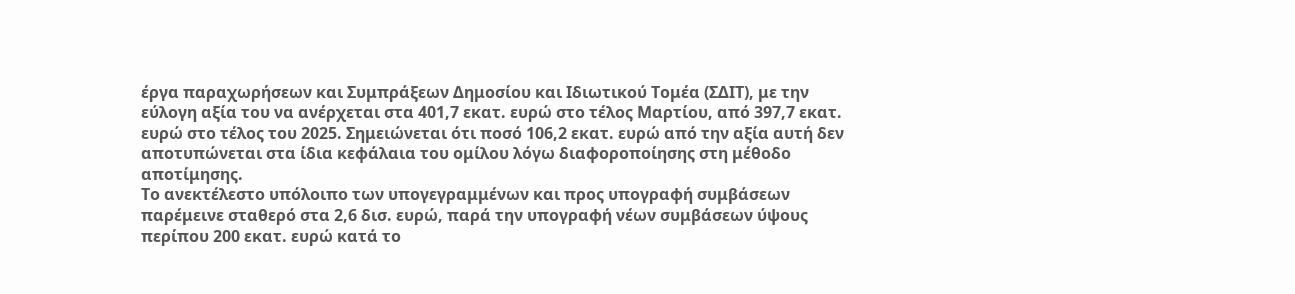έργα παραχωρήσεων και Συμπράξεων Δημοσίου και Ιδιωτικού Τομέα (ΣΔΙΤ), με την εύλογη αξία του να ανέρχεται στα 401,7 εκατ. ευρώ στο τέλος Μαρτίου, από 397,7 εκατ. ευρώ στο τέλος του 2025. Σημειώνεται ότι ποσό 106,2 εκατ. ευρώ από την αξία αυτή δεν αποτυπώνεται στα ίδια κεφάλαια του ομίλου λόγω διαφοροποίησης στη μέθοδο αποτίμησης.
Το ανεκτέλεστο υπόλοιπο των υπογεγραμμένων και προς υπογραφή συμβάσεων παρέμεινε σταθερό στα 2,6 δισ. ευρώ, παρά την υπογραφή νέων συμβάσεων ύψους περίπου 200 εκατ. ευρώ κατά το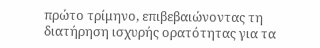πρώτο τρίμηνο, επιβεβαιώνοντας τη διατήρηση ισχυρής ορατότητας για τα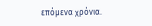επόμενα χρόνια.